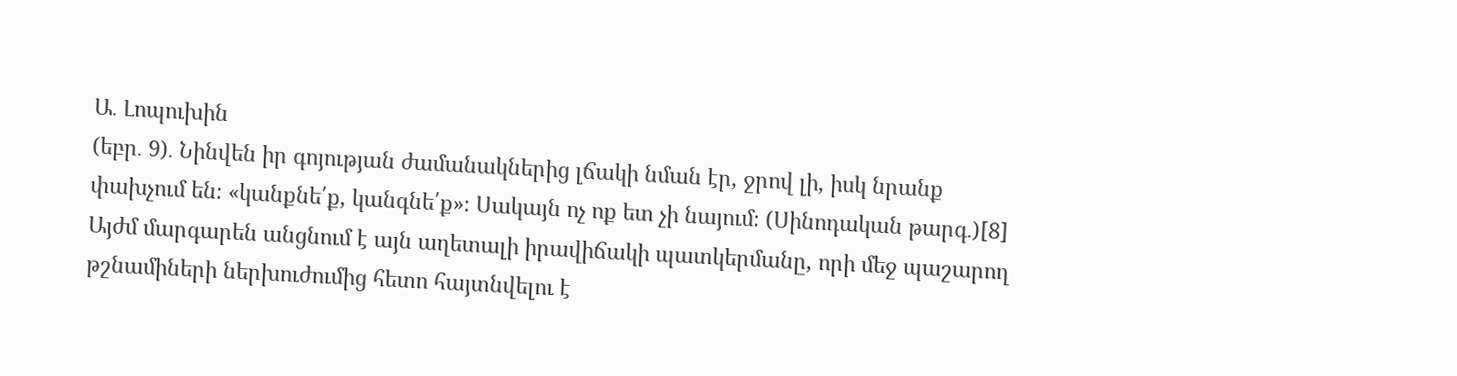Ա․ Լոպուխին
(եբր․ 9)․ Նինվեն իր գոյության ժամանակներից լճակի նման էր, ջրով լի, իսկ նրանք փախչում են։ «կանքնե՛ք, կանգնե՛ք»։ Սակայն ոչ ոք ետ չի նայում։ (Սինոդական թարգ․)[8]
Այժմ մարգարեն անցնում է այն աղետալի իրավիճակի պատկերմանը, որի մեջ պաշարող թշնամիների ներխուժումից հետո հայտնվելու է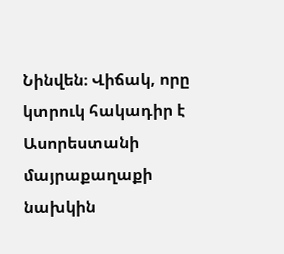Նինվեն։ Վիճակ, որը կտրուկ հակադիր է Ասորեստանի մայրաքաղաքի նախկին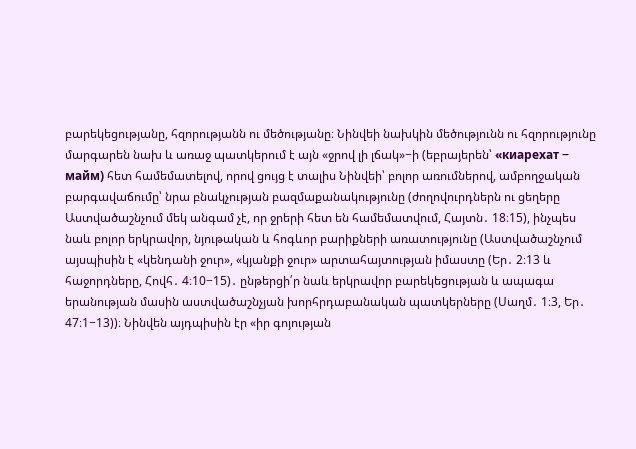բարեկեցությանը, հզորությանն ու մեծությանը։ Նինվեի նախկին մեծությունն ու հզորությունը մարգարեն նախ և առաջ պատկերում է այն «ջրով լի լճակ»−ի (եբրայերեն՝ «киарехат − майм) հետ համեմատելով, որով ցույց է տալիս Նինվեի՝ բոլոր առումներով, ամբողջական բարգավաճումը՝ նրա բնակչության բազմաքանակությունը (ժողովուրդներն ու ցեղերը Աստվածաշնչում մեկ անգամ չէ, որ ջրերի հետ են համեմատվում, Հայտն․ 18։15), ինչպես նաև բոլոր երկրավոր, նյութական և հոգևոր բարիքների առատությունը (Աստվածաշնչում այսպիսին է «կենդանի ջուր», «կյանքի ջուր» արտահայտության իմաստը (Եր․ 2։13 և հաջորդները, Հովհ․ 4։10−15)․ ընթերցի՛ր նաև երկրավոր բարեկեցության և ապագա երանության մասին աստվածաշնչյան խորհրդաբանական պատկերները (Սաղմ․ 1։3, Եր․ 47։1−13))։ Նինվեն այդպիսին էր «իր գոյության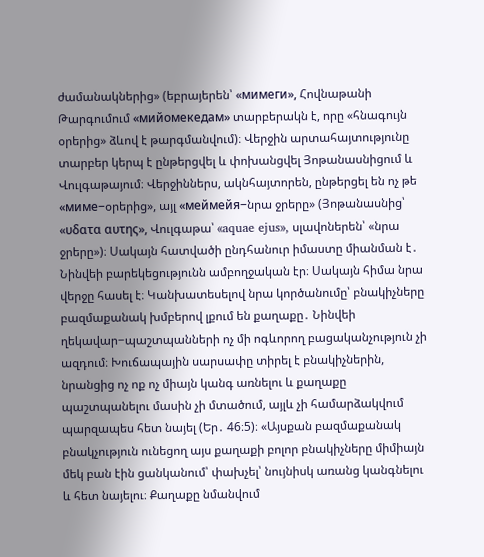ժամանակներից» (եբրայերեն՝ «мимеги», Հովնաթանի Թարգումում «мийомекедам» տարբերակն է, որը «հնագույն օրերից» ձևով է թարգմանվում)։ Վերջին արտահայտությունը տարբեր կերպ է ընթերցվել և փոխանցվել Յոթանասնիցում և Վուլգաթայում։ Վերջիններս, ակնհայտորեն, ընթերցել են ոչ թե «миме−օրերից», այլ «меймейя−նրա ջրերը» (Յոթանասնից՝ «υδατα αυτης», Վուլգաթա՝ «aquae ejus», սլավոներեն՝ «նրա ջրերը»)։ Սակայն հատվածի ընդհանուր իմաստը միանման է․ Նինվեի բարեկեցությունն ամբողջական էր։ Սակայն հիմա նրա վերջը հասել է։ Կանխատեսելով նրա կործանումը՝ բնակիչները բազմաքանակ խմբերով լքում են քաղաքը․ Նինվեի ղեկավար−պաշտպանների ոչ մի ոգևորող բացականչություն չի ազդում։ Խուճապային սարսափը տիրել է բնակիչներին, նրանցից ոչ ոք ոչ միայն կանգ առնելու և քաղաքը պաշտպանելու մասին չի մտածում, այլև չի համարձակվում պարզապես հետ նայել (Եր․ 46։5)։ «Այսքան բազմաքանակ բնակչություն ունեցող այս քաղաքի բոլոր բնակիչները միմիայն մեկ բան էին ցանկանում՝ փախչել՝ նույնիսկ առանց կանգնելու և հետ նայելու։ Քաղաքը նմանվում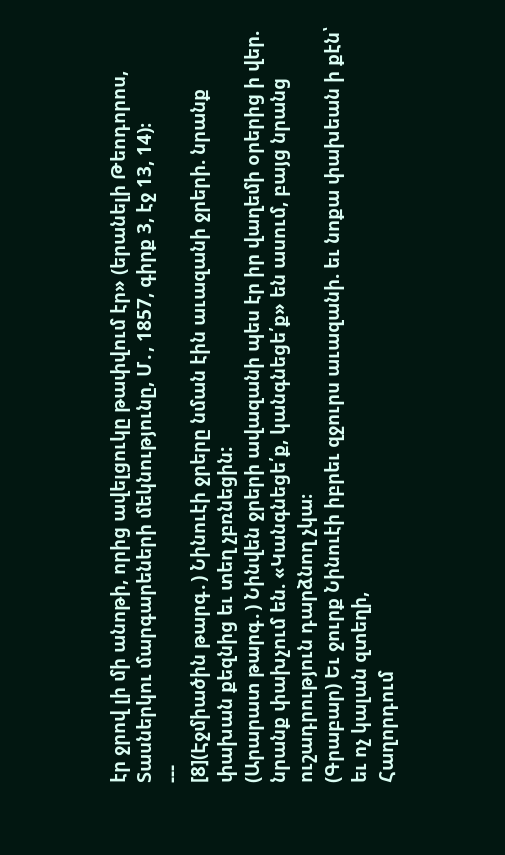էր ջրով լի մի անոթի, որից ավելցուկը թափվում էր» (երանելի Թեոդորոս, Տասներկու մարգարեների մեկնությունը, Մ․, 1857, գիրք 3, էջ 13, 14)։
---
[8](Էջմիածին թարգ․) Նինուէի ջրերը նման էին աւազանի ջրերի. նրանք փախան քեզնից եւ տեղ չբռնեցին:
(Արարատ թարգ․) Նինվեն ջրերի ավազանի պես էր իր վաղեմի օրերից ի վեր. նրանք փախչում են. «Կանգնեցե՛ք, կանգնեցե՛ք» են ասում, բայց նրանց ուշադրություն դարձնող չկա։
(Գրաբար) Եւ ջուրք Նինուէի իբրեւ զջուրս աւազանի. եւ նոքա փախեան ի քէն՝ եւ ոչ կալան զտեղի,
Հաղորդում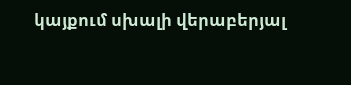կայքում սխալի վերաբերյալ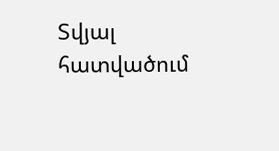Տվյալ հատվածում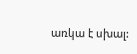առկա է սխալ: